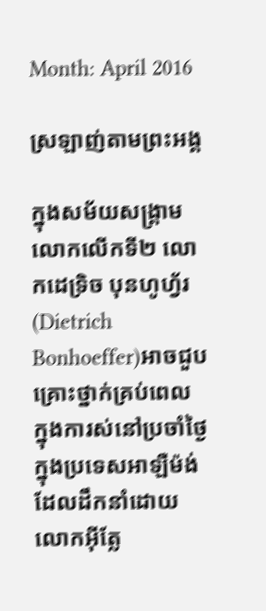Month: April 2016

ស្រឡាញ់តាមព្រះអង្គ

ក្នុងសម័យសង្រ្គាមលោកលើកទី២ លោកដេទ្រិច បុនហូហ្វ័រ(Dietrich Bonhoeffer)អាចជួបគ្រោះថ្នាក់គ្រប់ពេល   ក្នុងការស់នៅប្រចាំថ្ងៃ   ក្នុងប្រទេសអាឡឺម៉ង់ដែលដឹកនាំដោយលោកអ៊ីត្លែ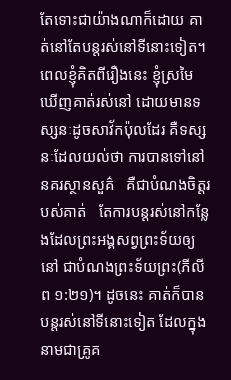តែទោះជាយ៉ាងណាក៏ដោយ គាត់នៅតែបន្តរស់នៅទីនោះទៀត។ ពេលខ្ញុំគិតពីរឿងនេះ ខ្ញុំស្រមៃឃើញគាត់រស់នៅ ដោយមានទស្សនៈដូចសាវ័កប៉ុលដែរ គឺទស្សនៈដែលយល់ថា ការបានទៅនៅនគរស្ថានសួគ៌   គឺជាបំណងចិត្តរបស់គាត់   តែការបន្តរស់នៅកន្លែងដែលព្រះអង្គសព្វព្រះទ័យឲ្យនៅ ជាបំណងព្រះទ័យព្រះ(ភីលីព ១:២១)។ ដូចនេះ គាត់ក៏បានបន្តរស់នៅទីនោះទៀត ដែលក្នុងនាមជាគ្រូគ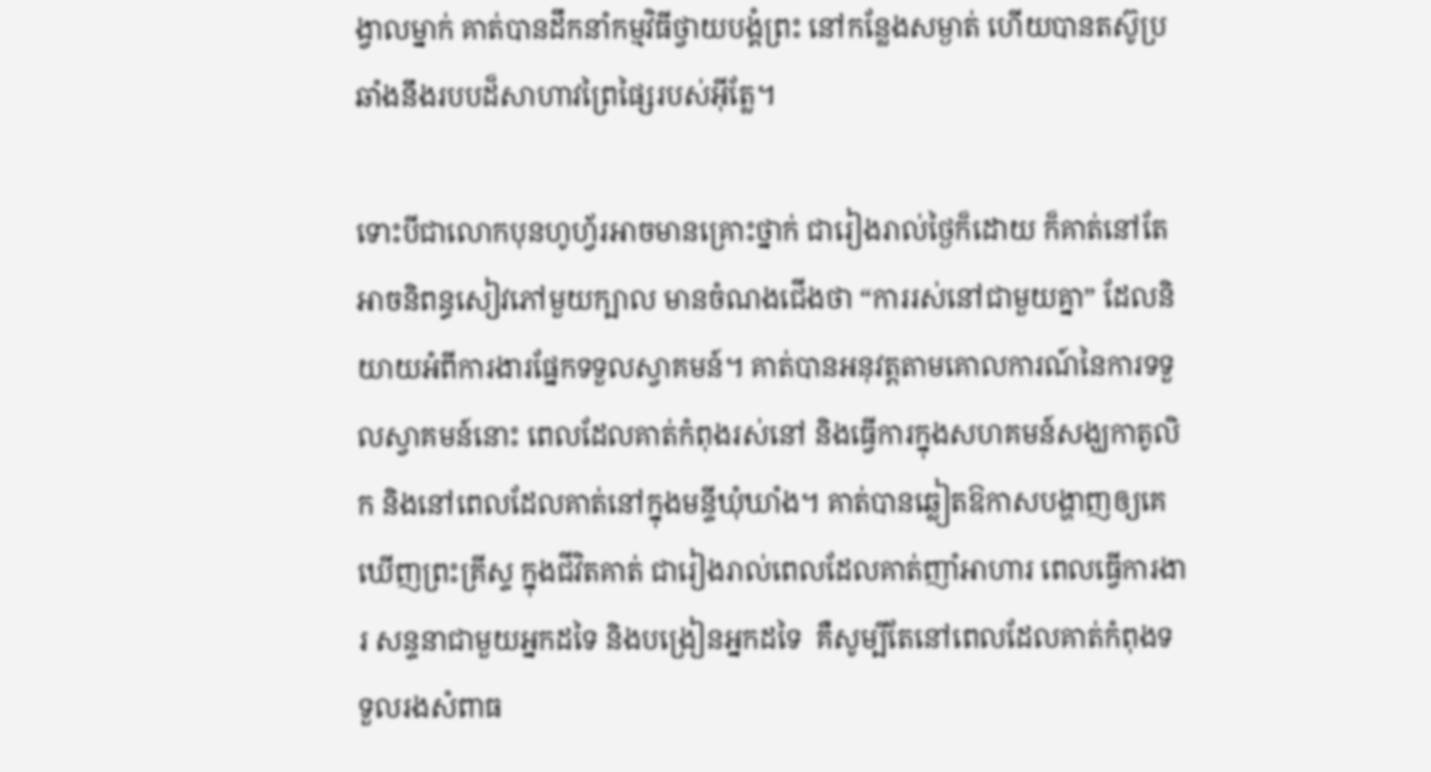ង្វាលម្នាក់ គាត់បានដឹកនាំកម្មវិធីថ្វាយបង្គំព្រះ នៅកន្លែងសម្ងាត់ ហើយបានតស៊ូប្រឆាំងនឹងរបបដ៏សាហាវព្រៃផ្សៃរបស់អ៊ីត្លែ។

ទោះបីជាលោកបុនហូហ្វ័រអាចមានគ្រោះថ្នាក់ ជារៀងរាល់ថ្ងៃក៏ដោយ ក៏គាត់នៅតែអាចនិពន្ធសៀវភៅមួយក្បាល មានចំណងជើងថា “ការរស់នៅជាមួយគ្នា” ដែលនិយាយអំពីការងារផ្នែកទទួលស្វាគមន៍។ គាត់បានអនុវត្តតាមគោលការណ៍នៃការទទួលស្វាគមន៍នោះ ពេលដែលគាត់កំពុងរស់នៅ និងធ្វើការក្នុងសហគមន៍សង្ឃកាតូលិក និងនៅពេលដែលគាត់នៅក្នុងមន្ទីឃុំឃាំង។ គាត់បានឆ្លៀតឱកាសបង្ហាញឲ្យគេឃើញព្រះគ្រីស្ទ ក្នុងជីវិតគាត់ ជារៀងរាល់ពេលដែលគាត់ញាំអាហារ ពេលធ្វើការងារ សន្ទនាជាមួយអ្នកដទៃ និងបង្រៀនអ្នកដទៃ  គឺសូម្បីតែនៅពេលដែលគាត់កំពុងទទួលរងសំពាធ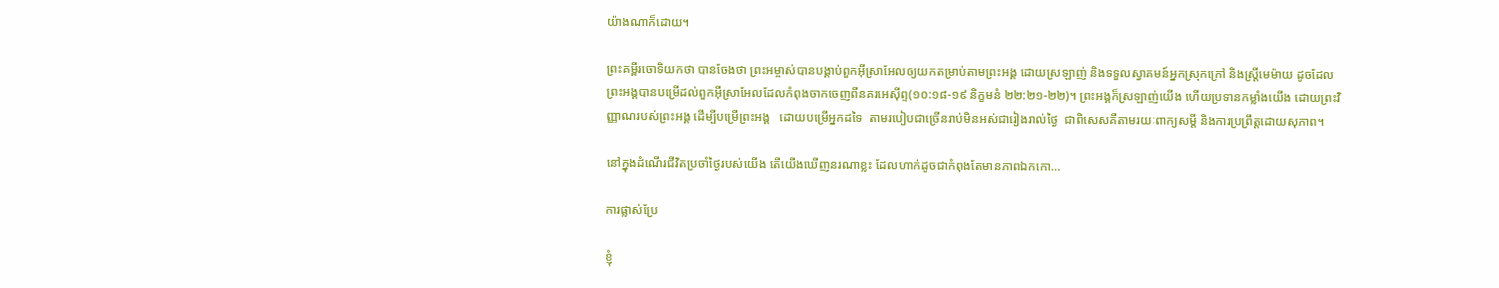យ៉ាងណាក៏ដោយ។

ព្រះគម្ពីរចោទិយកថា បានចែងថា ព្រះអម្ចាស់បានបង្គាប់ពួកអ៊ីស្រាអែលឲ្យយកតម្រាប់តាមព្រះអង្គ ដោយស្រឡាញ់ និងទទួលស្វាគមន៍អ្នកស្រុកក្រៅ និងស្រ្តីមេម៉ាយ ដូចដែលព្រះអង្គបានបម្រើដល់ពួកអ៊ីស្រាអែលដែលកំពុងចាកចេញពីនគរអេស៊ីព្ទ(១០:១៨-១៩ និក្ខមនំ ២២:២១-២២)។ ព្រះអង្គក៏ស្រឡាញ់យើង ហើយប្រទានកម្លាំងយើង ដោយព្រះវិញ្ញាណរបស់ព្រះអង្គ ដើម្បីបម្រើព្រះអង្គ   ដោយបម្រើអ្នកដទៃ  តាមរបៀបជាច្រើនរាប់មិនអស់ជារៀងរាល់ថ្ងៃ  ជាពិសេសគឺតាមរយៈពាក្យសម្តី និងការប្រព្រឹត្តដោយសុភាព។

នៅក្នុងដំណើរជីវិតប្រចាំថ្ងៃរបស់យើង តើយើងឃើញនរណាខ្លះ ដែលហាក់ដូចជាកំពុងតែមានភាពឯកកោ…

ការផ្លាស់ប្រែ

ខ្ញុំ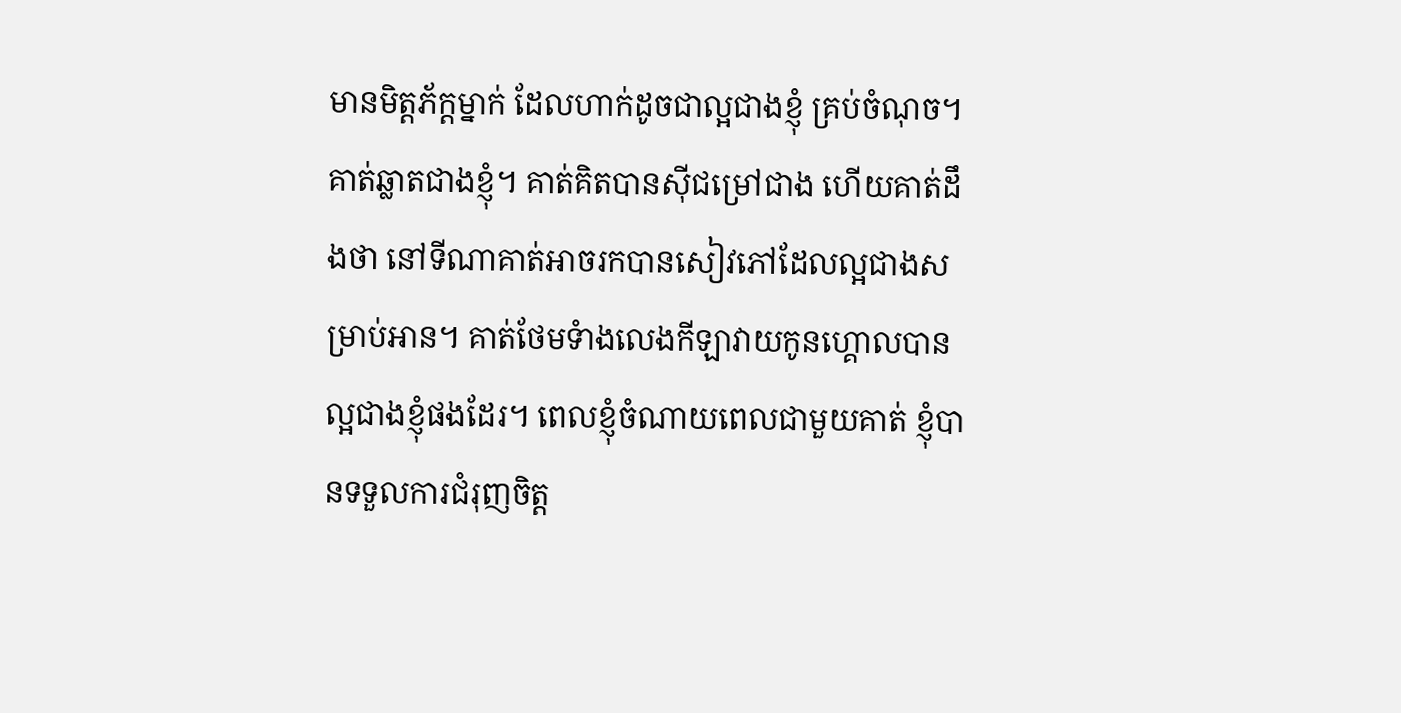មានមិត្តភ័ក្តម្នាក់ ដែលហាក់ដូចជាល្អជាងខ្ញុំ គ្រប់ចំណុច។ គាត់ឆ្លាតជាងខ្ញុំ។ គាត់គិតបានស៊ីជម្រៅជាង ហើយគាត់ដឹងថា នៅទីណាគាត់អាចរកបានសៀវភៅដែលល្អជាងសម្រាប់អាន។ គាត់ថែមទំាងលេងកីឡាវាយកូនហ្គោលបានល្អជាងខ្ញុំផងដែរ។ ពេលខ្ញុំចំណាយពេលជាមួយគាត់ ខ្ញុំបានទទួលការជំរុញចិត្ត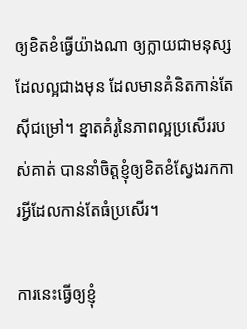ឲ្យខិតខំធ្វើយ៉ាងណា ឲ្យក្លាយជាមនុស្សដែលល្អជាងមុន ដែលមានគំនិតកាន់តែស៊ីជម្រៅ។ ខ្នាតគំរូនៃភាពល្អប្រសើររបស់គាត់ បាននាំចិត្តខ្ញុំឲ្យខិតខំស្វែងរកការអ្វីដែលកាន់តែធំប្រសើរ។

ការនេះធ្វើឲ្យខ្ញុំ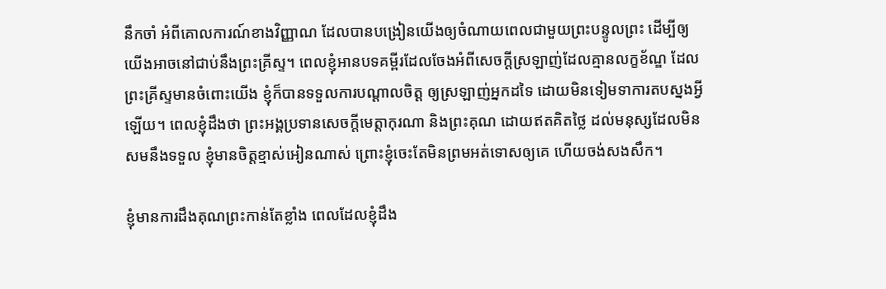នឹកចាំ អំពីគោលការណ៍ខាងវិញ្ញាណ ដែលបានបង្រៀនយើងឲ្យចំណាយពេលជាមួយព្រះបន្ទូលព្រះ ដើម្បីឲ្យយើងអាចនៅជាប់នឹងព្រះគ្រីស្ទ។ ពេលខ្ញុំអានបទគម្ពីរដែលចែងអំពីសេចក្តីស្រឡាញ់ដែលគ្មានលក្ខខ័ណ្ឌ ដែលព្រះគ្រីស្ទមានចំពោះយើង ខ្ញុំក៏បានទទួលការបណ្តាលចិត្ត ឲ្យស្រឡាញ់អ្នកដទៃ ដោយមិនទៀមទាការតបស្នងអ្វីឡើយ។ ពេលខ្ញុំដឹងថា ព្រះអង្គប្រទានសេចក្តីមេត្តាកុរណា និងព្រះគុណ ដោយឥតគិតថ្លៃ ដល់មនុស្សដែលមិនសមនឹងទទួល ខ្ញុំមានចិត្តខ្មាស់អៀនណាស់ ព្រោះខ្ញុំចេះតែមិនព្រមអត់ទោសឲ្យគេ ហើយចង់សងសឹក។

ខ្ញុំមានការដឹងគុណព្រះកាន់តែខ្លាំង ពេលដែលខ្ញុំដឹង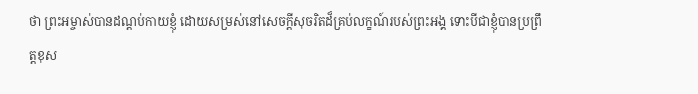ថា ព្រះអម្ចាស់បានដណ្តប់កាយខ្ញុំ ដោយសម្រស់នៅសេចក្តីសុចរិតដ៏គ្រប់លក្ខណ៍របស់ព្រះអង្គ ទោះបីជាខ្ញុំបានប្រព្រឹត្តខុស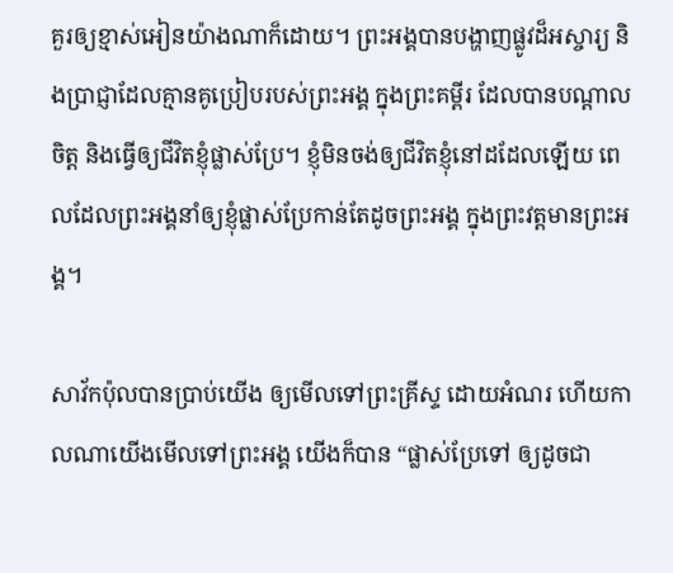គួរឲ្យខ្មាស់អៀនយ៉ាងណាក៏ដោយ។ ព្រះអង្គបានបង្ហាញផ្លូវដ៏អស្ចារ្យ និងប្រាជ្ញាដែលគ្មានគូប្រៀបរបស់ព្រះអង្គ ក្នុងព្រះគម្ពីរ ដែលបានបណ្តាលចិត្ត និងធ្វើឲ្យជីវិតខ្ញុំផ្លាស់ប្រែ។ ខ្ញុំមិនចង់ឲ្យជីវិតខ្ញុំនៅដដែលឡើយ ពេលដែលព្រះអង្គនាំឲ្យខ្ញុំផ្លាស់ប្រែកាន់តែដូចព្រះអង្គ ក្នុងព្រះវត្តមានព្រះអង្គ។

សាវ័កប៉ុលបានប្រាប់យើង ឲ្យមើលទៅព្រះគ្រីស្ទ ដោយអំណរ ហើយកាលណាយើងមើលទៅព្រះអង្គ យើងក៏បាន “ផ្លាស់ប្រែទៅ ឲ្យដូចជា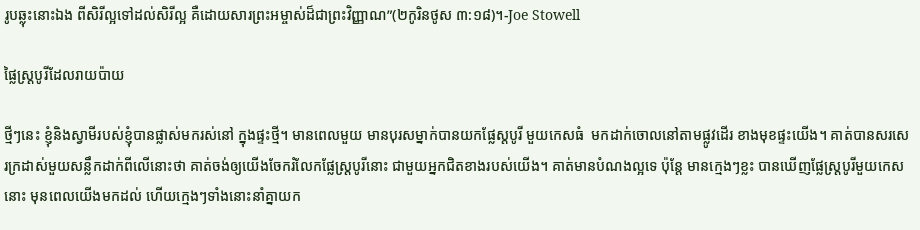រូបឆ្លុះនោះឯង ពីសិរីល្អទៅដល់សិរីល្អ គឺដោយសារព្រះអម្ចាស់ដ៏ជាព្រះវិញ្ញាណ”(២កូរិនថូស ៣:១៨)។-Joe Stowell

ផ្លៃស្ត្របូរីដែលរាយប៉ាយ

ថ្មីៗនេះ ខ្ញុំនិងស្វាមីរបស់ខ្ញុំបានផ្លាស់មករស់នៅ ក្នុងផ្ទះថ្មី។ មានពេលមួយ មានបុរសម្នាក់បានយកផ្លែស្តបូរី មួយកេសធំ  មកដាក់ចោលនៅតាមផ្លូវដើរ ខាងមុខផ្ទះយើង។ គាត់បានសរសេរក្រដាស់មួយសន្លឹកដាក់ពីលើនោះថា គាត់ចង់ឲ្យយើងចែករំលែកផ្លែស្ត្របូរីនោះ ជាមួយអ្នកជិតខាងរបស់យើង។ គាត់មានបំណងល្អទេ ប៉ុន្តែ មានក្មេងៗខ្លះ បានឃើញផ្លែស្ត្របូរីមួយកេសនោះ មុនពេលយើងមកដល់ ហើយក្មេងៗទាំងនោះនាំគ្នាយក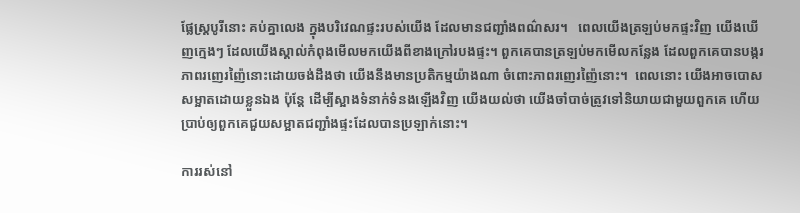ផ្លែស្ត្របូរីនោះ គប់គ្នាលេង ក្នុងបរិវេណផ្ទះរបស់យើង ដែលមានជញ្ជាំងពណ៌សរ។   ពេលយើងត្រឡប់មកផ្ទះវិញ យើងឃើញក្មេងៗ ដែលយើងស្គាល់កំពុងមើលមកយើងពីខាងក្រៅរបងផ្ទះ។ ពួកគេបានត្រឡប់មកមើលកន្លែង ដែលពួកគេបានបង្ករភាពរញេរញ៉ៃនោះដោយចង់ដឹងថា យើងនឹងមានប្រតិកម្មយ៉ាងណា ចំពោះភាពរញេរញ៉ៃនោះ។  ពេលនោះ យើងអាចបោសសម្អាតដោយខ្លួនឯង ប៉ុន្តែ ដើម្បីស្អាងទំនាក់ទំនងឡើងវិញ យើងយល់ថា យើងចាំបាច់ត្រូវទៅនិយាយជាមួយពួកគេ ហើយប្រាប់ឲ្យពួកគេជួយសម្អាតជញ្ជាំងផ្ទះដែលបានប្រឡាក់នោះ។

ការរស់នៅ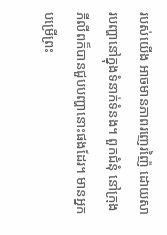របស់យើង អាចមានភាពរញេរញ៉ៃ ដោយសារបញ្ហានៅក្នុងទំនាក់ទំនង។ ពួកជំនុំ នៅក្រុងភីលីពក៏បានជួបបញ្ហានោះផងដែរ។ មានអ្នកបម្រើព្រះ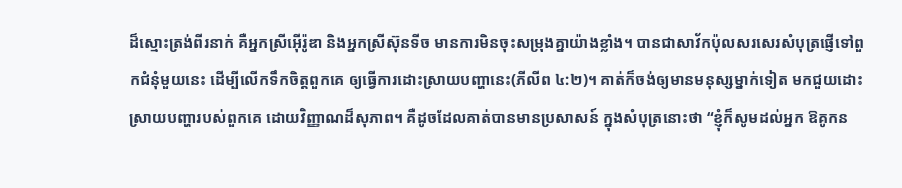ដ៏ស្មោះត្រង់ពីរនាក់ គឺអ្នកស្រីអ៊ើរ៉ូឌា និងអ្នកស្រីស៊ុនទីច មានការមិនចុះសម្រុងគ្នាយ៉ាងខ្លាំង។ បានជាសាវ័កប៉ុលសរសេរសំបុត្រផ្ញើទៅពួកជំនុំមួយនេះ ដើម្បីលើកទឹកចិត្តពួកគេ ឲ្យធ្វើការដោះស្រាយបញ្ហានេះ(ភីលីព ៤:២)។ គាត់ក៏ចង់ឲ្យមានមនុស្សម្នាក់ទៀត មកជួយដោះស្រាយបញ្ហារបស់ពួកគេ ដោយវិញ្ញាណដ៏សុភាព។ គឺដូចដែលគាត់បានមានប្រសាសន៍ ក្នុងសំបុត្រនោះថា “ខ្ញុំក៏សូមដល់អ្នក ឱគូកន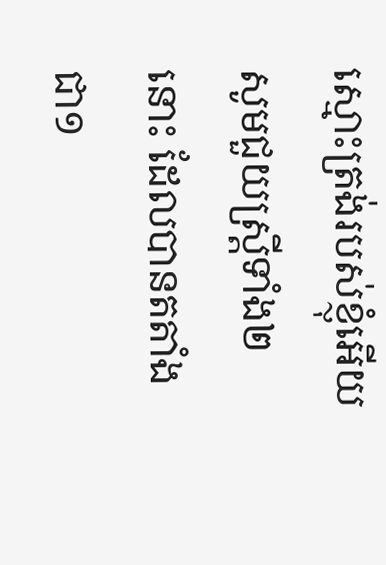ស្មោះត្រង់របស់ខ្ញុំអើយ សូមជួយស្ត្រីទាំង២នោះ ដែលបានតតាំងជា១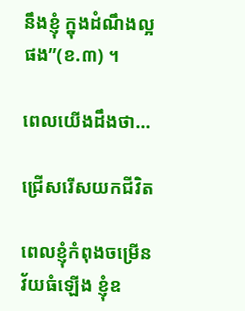នឹងខ្ញុំ ក្នុងដំណឹងល្អផង”(ខ.៣) ។

ពេលយើងដឹងថា…

ជ្រើសរើសយកជីវិត

ពេលខ្ញុំកំពុងចម្រើនវ័យធំឡើង ខ្ញុំឧ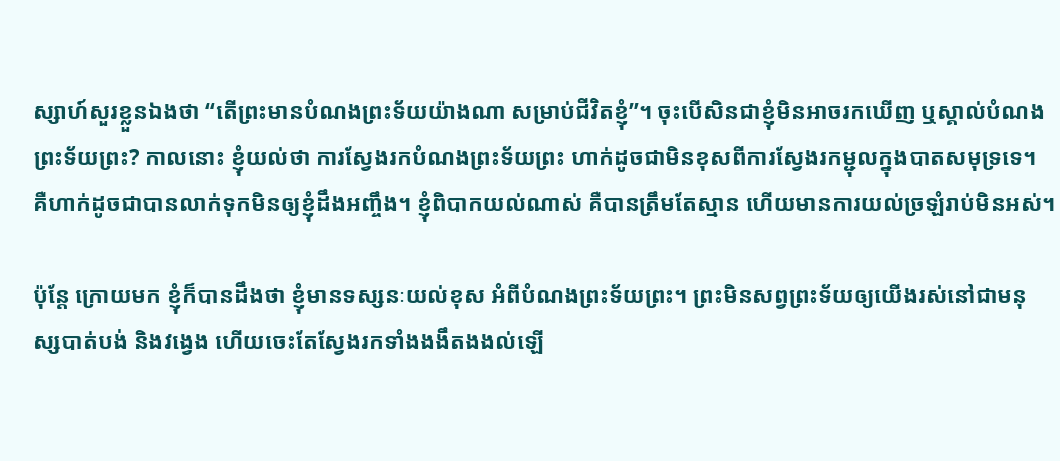ស្សាហ៍សួរខ្លួនឯងថា “តើព្រះមានបំណងព្រះទ័យយ៉ាងណា សម្រាប់ជីវិតខ្ញុំ”។ ចុះបើសិនជាខ្ញុំមិនអាចរកឃើញ ឬស្គាល់បំណងព្រះទ័យព្រះ? កាលនោះ ខ្ញុំយល់ថា ការស្វែងរកបំណងព្រះទ័យព្រះ ហាក់ដូចជាមិនខុសពីការស្វែងរកម្ជុលក្នុងបាតសមុទ្រទេ។ គឺហាក់ដូចជាបានលាក់ទុកមិនឲ្យខ្ញុំដឹងអញ្ចឹង។ ខ្ញុំពិបាកយល់ណាស់ គឺបានត្រឹមតែស្មាន ហើយមានការយល់ច្រឡំរាប់មិនអស់។

ប៉ុន្តែ ក្រោយមក ខ្ញុំក៏បានដឹងថា ខ្ញុំមានទស្សនៈយល់ខុស អំពីបំណងព្រះទ័យព្រះ។ ព្រះមិនសព្វព្រះទ័យឲ្យយើងរស់នៅជាមនុស្សបាត់បង់ និងវង្វេង ហើយចេះតែស្វែងរកទាំងងងឹតងងល់ឡើ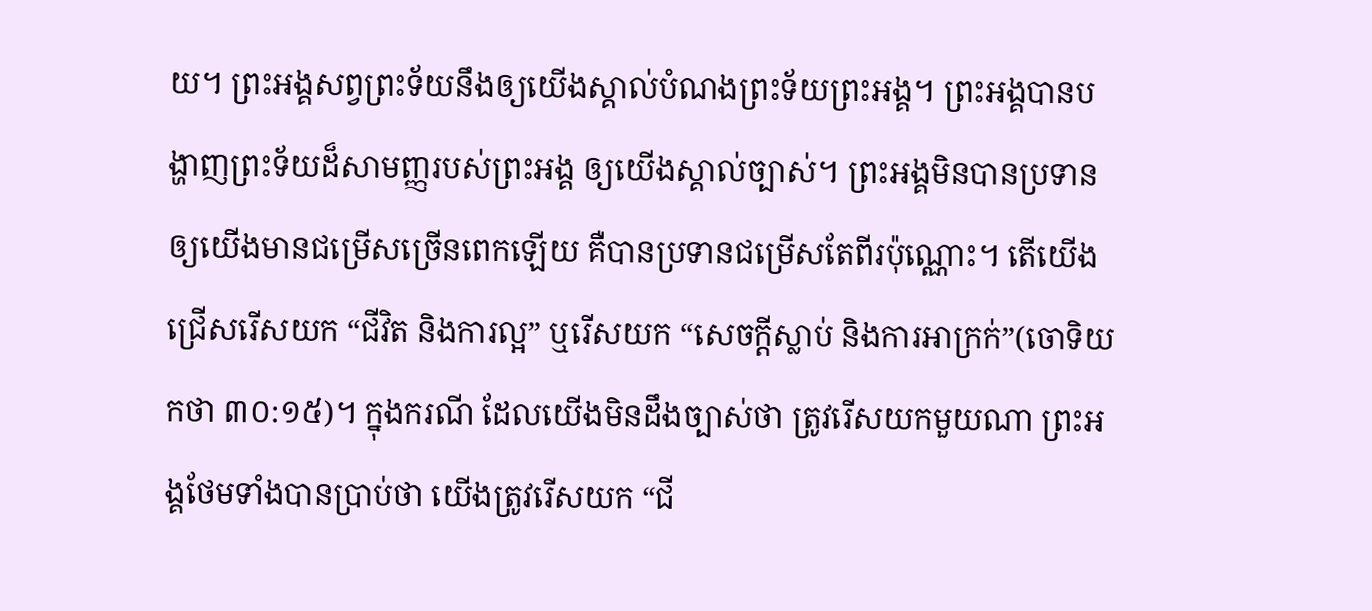យ។ ព្រះអង្គសព្វព្រះទ័យនឹងឲ្យយើងស្គាល់បំណងព្រះទ័យព្រះអង្គ។ ព្រះអង្គបានបង្ហាញព្រះទ័យដ៏សាមញ្ញរបស់ព្រះអង្គ ឲ្យយើងស្គាល់ច្បាស់។ ព្រះអង្គមិនបានប្រទានឲ្យយើងមានជម្រើសច្រើនពេកឡើយ គឺបានប្រទានជម្រើសតែពីរប៉ុណ្ណោះ។ តើយើងជ្រើសរើសយក “ជីវិត និងការល្អ” ឬរើសយក “សេចក្តីស្លាប់ និងការអាក្រក់”(ចោទិយកថា ៣០:១៥)។ ក្នុងករណី ដែលយើងមិនដឹងច្បាស់ថា ត្រូវរើសយកមួយណា ព្រះអង្គថែមទាំងបានប្រាប់ថា យើងត្រូវរើសយក “ជី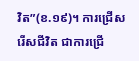វិត”(ខ.១៩)។ ការជ្រើសរើសជីវិត ជាការជ្រើ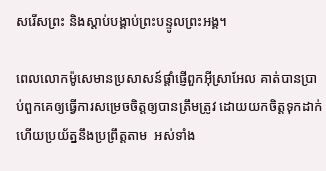សរើសព្រះ និងស្តាប់បង្គាប់ព្រះបន្ទូលព្រះអង្គ។

ពេលលោកម៉ូសេមានប្រសាសន៍ផ្តាំផ្ញើពួកអ៊ីស្រាអែល គាត់បានប្រាប់ពួកគេឲ្យធ្វើការសម្រេចចិត្តឲ្យបានត្រឹមត្រូវ ដោយយកចិត្តទុកដាក់  ហើយប្រយ័ត្ននឹងប្រព្រឹត្តតាម  អស់ទាំង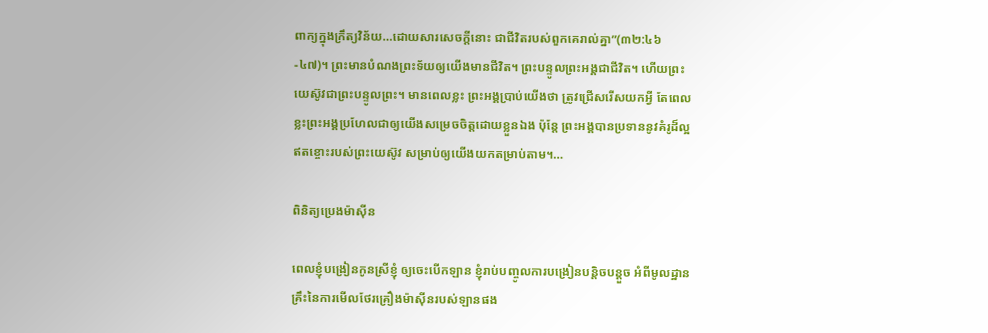ពាក្យក្នុងក្រឹត្យវិន័យ…ដោយសារសេចក្តីនោះ ជាជីវិតរបស់ពួកគេរាល់គ្នា”(៣២:៤៦-៤៧)។ ព្រះមានបំណងព្រះទ័យឲ្យយើងមានជីវិត។ ព្រះបន្ទូលព្រះអង្គជាជីវិត។ ហើយព្រះយេស៊ូវជាព្រះបន្ទូលព្រះ។ មានពេលខ្លះ ព្រះអង្គប្រាប់យើងថា ត្រូវជ្រើសរើសយកអ្វី តែពេលខ្លះព្រះអង្គប្រហែលជាឲ្យយើងសម្រេចចិត្តដោយខ្លួនឯង ប៉ុន្តែ ព្រះអង្គបានប្រទាននូវគំរូដ៏ល្អឥតខ្ចោះរបស់ព្រះយេស៊ូវ សម្រាប់ឲ្យយើងយកតម្រាប់តាម។…

ពិនិត្យប្រេងម៉ាស៊ីន

ពេលខ្ញុំបង្រៀនកូនស្រីខ្ញុំ ឲ្យចេះបើកឡាន ខ្ញុំរាប់បញ្ចូលការបង្រៀនបន្តិចបន្តួច អំពីមូលដ្ឋានគ្រឹះនៃការមើលថែរគ្រឿងម៉ាស៊ីនរបស់ឡានផង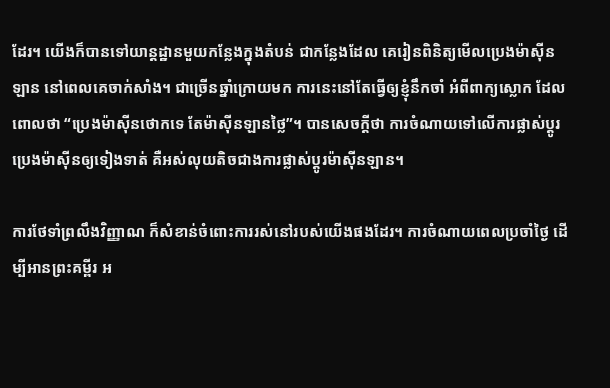ដែរ។ យើងក៏បានទៅយាន្តដ្ឋានមួយកន្លែងក្នុងតំបន់ ជាកន្លែងដែល គេរៀនពិនិត្យមើលប្រេងម៉ាស៊ីនឡាន នៅពេលគេចាក់សាំង។ ជាច្រើនឆ្នាំក្រោយមក ការនេះនៅតែធ្វើឲ្យខ្ញុំនឹកចាំ អំពីពាក្យស្លោក ដែលពោលថា “ប្រេងម៉ាស៊ីនថោកទេ តែម៉ាស៊ីនឡានថ្លៃ”។ បានសេចក្តីថា ការចំណាយទៅលើការផ្លាស់ប្តូរប្រេងម៉ាស៊ីនឲ្យទៀងទាត់ គឺអស់លុយតិចជាងការផ្លាស់ប្តូរម៉ាស៊ីនឡាន។

ការថែទាំព្រលឹងវិញ្ញាណ ក៏សំខាន់ចំពោះការរស់នៅរបស់យើងផងដែរ។ ការចំណាយពេលប្រចាំថ្ងៃ ដើម្បីអានព្រះគម្ពីរ អ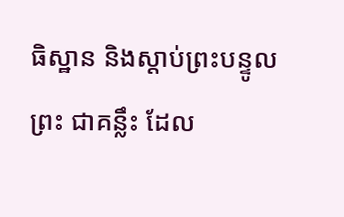ធិស្ឋាន និងស្តាប់ព្រះបន្ទូលព្រះ ជាគន្លឹះ ដែល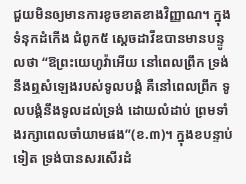ជួយមិនឲ្យមានការខូចខាតខាងវិញ្ញាណ។ ក្នុងទំនុកដំកើង ជំពូក៥ ស្តេចដាវីឌបានមានបន្ទូលថា “ឱព្រះយេហូវ៉ាអើយ នៅពេលព្រឹក ទ្រង់នឹងឮសំឡេងរបស់ទូលបង្គំ គឺនៅពេលព្រឹក ទូលបង្គំនឹងទូលដល់ទ្រង់ ដោយលំដាប់ ព្រមទាំងរក្សាពេលចាំយាមផង”(ខ.៣)។ ក្នុងខបន្ទាប់ទៀត ទ្រង់បានសរសើរដំ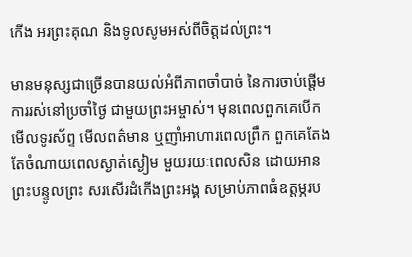កើង អរព្រះគុណ និងទូលសូមអស់ពីចិត្តដល់ព្រះ។

មានមនុស្សជាច្រើនបានយល់អំពីភាពចាំបាច់ នៃការចាប់ផ្តើមការរស់នៅប្រចាំថ្ងៃ ជាមួយព្រះអម្ចាស់។ មុនពេលពួកគេបើកមើលទូរស័ព្ទ មើលពត៌មាន ឬញាំអាហារពេលព្រឹក ពួកគេតែងតែចំណាយពេលស្ងាត់ស្ងៀម មួយរយៈពេលសិន ដោយអានព្រះបន្ទូលព្រះ សរសើរដំកើងព្រះអង្គ សម្រាប់ភាពធំឧត្តម្ភរប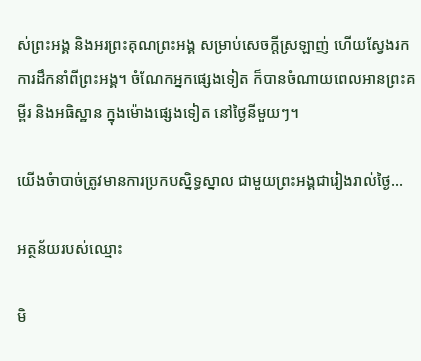ស់ព្រះអង្គ និងអរព្រះគុណព្រះអង្គ សម្រាប់សេចក្តីស្រឡាញ់ ហើយស្វែងរកការដឹកនាំពីព្រះអង្គ។ ចំណែកអ្នកផ្សេងទៀត ក៏បានចំណាយពេលអានព្រះគម្ពីរ និងអធិស្ឋាន ក្នុងម៉ោងផ្សេងទៀត នៅថ្ងៃនីមួយៗ។

យើងចំាបាច់ត្រូវមានការប្រកបស្និទ្ធស្នាល ជាមួយព្រះអង្គជារៀងរាល់ថ្ងៃ…

អត្ថន័យរបស់ឈ្មោះ

មិ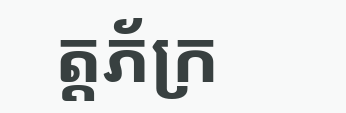ត្តភ័ក្រ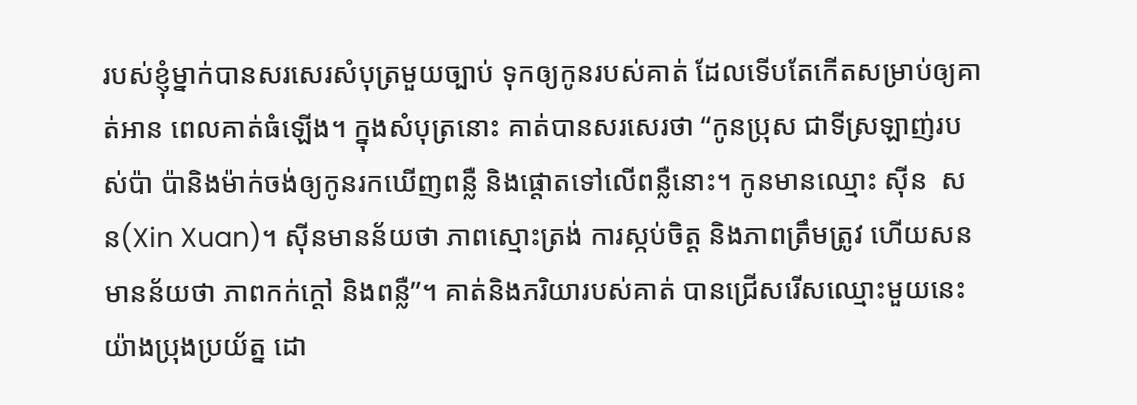របស់ខ្ញុំម្នាក់បានសរសេរសំបុត្រមួយច្បាប់ ទុកឲ្យកូនរបស់គាត់ ដែលទើបតែកើតសម្រាប់ឲ្យគាត់អាន ពេលគាត់ធំឡើង។ ក្នុងសំបុត្រនោះ គាត់បានសរសេរថា “កូនប្រុស ជាទីស្រឡាញ់របស់ប៉ា ប៉ានិងម៉ាក់ចង់ឲ្យកូនរកឃើញពន្លឺ និងផ្តោតទៅលើពន្លឺនោះ។ កូនមានឈ្មោះ ស៊ីន  សន(Xin Xuan)។ ស៊ីនមានន័យថា ភាពស្មោះត្រង់ ការស្កប់ចិត្ត និងភាពត្រឹមត្រូវ ហើយសន មានន័យថា ភាពកក់ក្តៅ និងពន្លឺ”។ គាត់និងភរិយារបស់គាត់ បានជ្រើសរើសឈ្មោះមួយនេះ យ៉ាងប្រុងប្រយ័ត្ន ដោ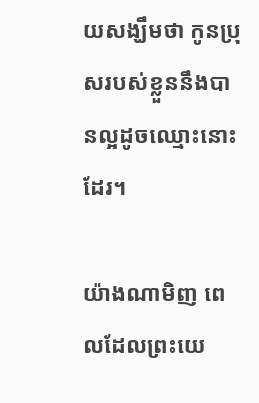យសង្ឃឹមថា កូនប្រុសរបស់ខ្លួននឹងបានល្អដូចឈ្មោះនោះដែរ។

យ៉ាងណាមិញ ពេលដែលព្រះយេ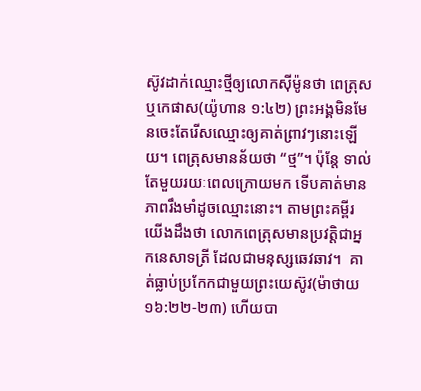ស៊ូវដាក់ឈ្មោះថ្មីឲ្យលោកស៊ីម៉ូនថា ពេត្រុស ឬកេផាស(យ៉ូហាន ១:៤២) ព្រះអង្គមិនមែនចេះតែរើសឈ្មោះឲ្យគាត់ព្រាវៗនោះឡើយ។ ពេត្រុសមានន័យថា “ថ្ម”។ ប៉ុន្តែ ទាល់តែមួយរយៈពេលក្រោយមក ទើបគាត់មានភាពរឹងមាំដូចឈ្មោះនោះ។ តាមព្រះគម្ពីរ យើងដឹងថា លោកពេត្រុសមានប្រវត្តិជាអ្នកនេសាទត្រី ដែលជាមនុស្សឆេវឆាវ។  គាត់ធ្លាប់ប្រកែកជាមួយព្រះយេស៊ូវ(ម៉ាថាយ ១៦:២២-២៣) ហើយបា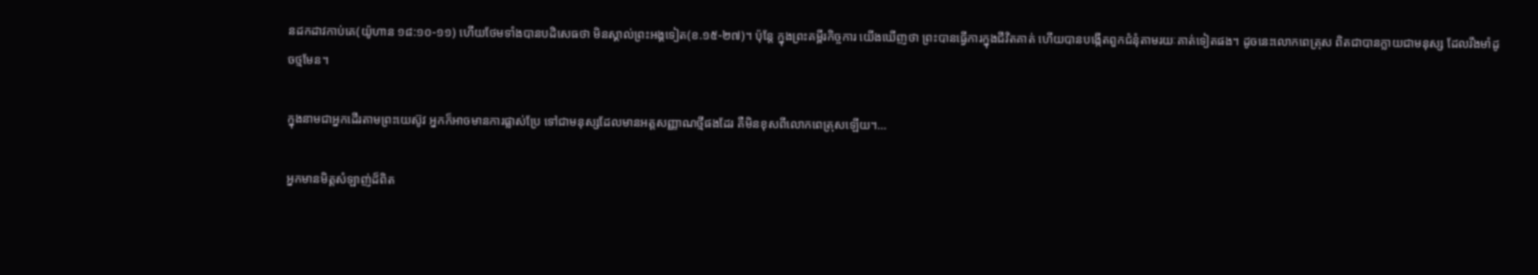នដកដាវកាប់គេ(យ៉ូហាន ១៨:១០-១១) ហើយថែមទាំងបានបដិសេធថា មិនស្គាល់ព្រះអង្គទៀត(ខ.១៥-២៧)។ ប៉ុន្តែ ក្នុងព្រះគម្ពីរកិច្ចការ យើងឃើញថា ព្រះបានធ្វើការក្នុងជីវិតគាត់ ហើយបានបង្កើតពួកជំនុំតាមរយៈគាត់ទៀតផង។ ដូចនេះលោកពេត្រុស ពិតជាបានក្លាយជាមនុស្ស ដែលរឹងមាំដូចថ្មមែន។

ក្នុងនាមជាអ្នកដើរតាមព្រះយេស៊ូវ អ្នកក៏អាចមានការផ្លាស់ប្រែ ទៅជាមនុស្សដែលមានអត្តសញ្ញាណថ្មីផងដែរ គឺមិនខុសពីលោកពេត្រុសឡើយ។…

អ្នកមានមិត្តសំឡាញ់ដ៏ពិត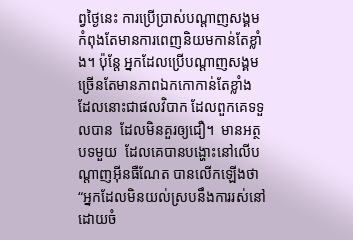ព្វថ្ងៃនេះ ការប្រើប្រាស់បណ្តាញសង្គមកំពុងតែមានការពេញនិយមកាន់តែខ្លាំង។ ប៉ុន្តែ អ្នកដែលប្រើបណ្តាញសង្គម ច្រើនតែមានភាពឯកកោកាន់តែខ្លាំង ដែលនោះជាផលវិបាក ដែលពួកគេទទួលបាន  ដែលមិនគួរឲ្យជឿ។  មានអត្ថបទមួយ  ដែលគេបានបង្ហោះនៅលើបណ្តាញអ៊ីនធឺណែត បានលើកឡើងថា “អ្នកដែលមិនយល់ស្របនឹងការរស់នៅ ដោយចំ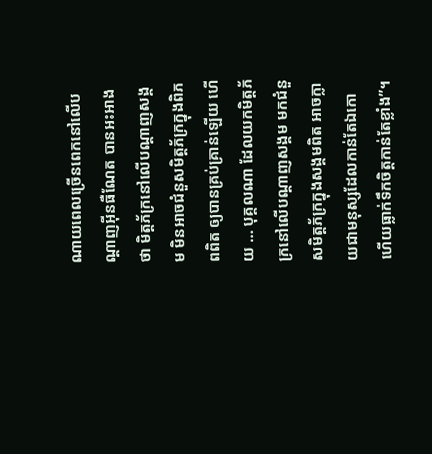ណាយពេលច្រើនពេកនៅលើបណ្តាញអ៊ីនធឺណែត បានអះអាងថា មិត្តភ័ក្រនៅលើបណ្តាញសង្គម មិនអាចជំនួសមិត្តភ័ក្រក្នុងពិភពពិត ឲ្យបានគ្រប់គ្រាន់ឡើយ ហើយ … បុគ្គលណា ដែលយកមិត្តភ័ក្រនៅលើបណ្តាញសង្គម មកជំនួសមិត្តភ័ក្រក្នុងសង្គមពិត អាចក្លាយជាមនុស្សដែលកាន់តែឯកោ ហើយធ្លាក់ទឹកចិត្តកាន់តែខ្លាំង”។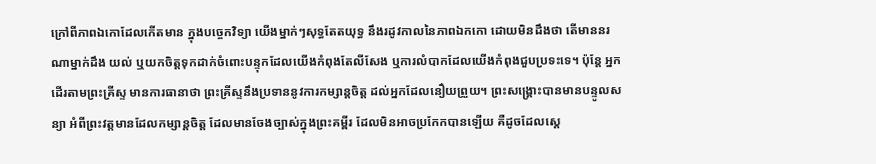ក្រៅពីភាពឯកោដែលកើតមាន ក្នុងបច្ចេកវិទ្យា យើងម្នាក់ៗសុទ្ធតែតយុទ្ធ នឹងរដូវកាលនៃភាពឯកកោ ដោយមិនដឹងថា តើមាននរណាម្នាក់ដឹង យល់ ឬយកចិត្តទុកដាក់ចំពោះបន្ទុកដែលយើងកំពុងតែលីសែង ឬការលំបាកដែលយើងកំពុងជួបប្រទះទេ។ ប៉ុន្តែ អ្នកដើរតាមព្រះគ្រីស្ទ មានការធានាថា ព្រះគ្រីស្ទនឹងប្រទាននូវការកម្សាន្តចិត្ត ដល់អ្នកដែលនឿយព្រួយ។ ព្រះសង្រ្គោះបានមានបន្ទូលសន្យា អំពីព្រះវត្តមានដែលកម្សាន្តចិត្ត ដែលមានចែងច្បាស់ក្នុងព្រះគម្ពីរ ដែលមិនអាចប្រកែកបានឡើយ គឺដូចដែលស្តេ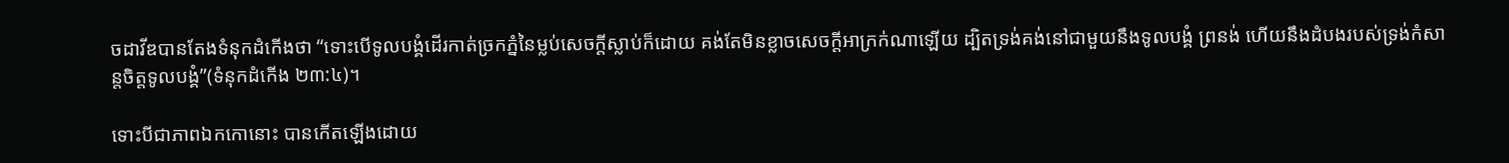ចដាវីឌបានតែងទំនុកដំកើងថា “ទោះបើទូលបង្គំដើរកាត់ច្រកភ្នំនៃម្លប់សេចក្តីស្លាប់ក៏ដោយ គង់តែមិនខ្លាចសេចក្តីអាក្រក់ណាឡើយ ដ្បិតទ្រង់គង់នៅជាមួយនឹងទូលបង្គំ ព្រនង់ ហើយនឹងដំបងរបស់ទ្រង់កំសាន្តចិត្តទូលបង្គំ”(ទំនុកដំកើង ២៣:៤)។

ទោះបីជាភាពឯកកោនោះ បានកើតឡើងដោយ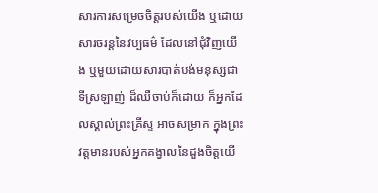សារការសម្រេចចិត្តរបស់យើង ឬដោយសារចរន្តនៃវប្បធម៌ ដែលនៅជុំវិញយើង ឬមួយដោយសារបាត់បង់មនុស្សជាទីស្រឡាញ់ ដ៏ឈឺចាប់ក៏ដោយ ក៏អ្នកដែលស្គាល់ព្រះគ្រីស្ទ អាចសម្រាក ក្នុងព្រះវត្តមានរបស់អ្នកគង្វាលនៃដួងចិត្តយើ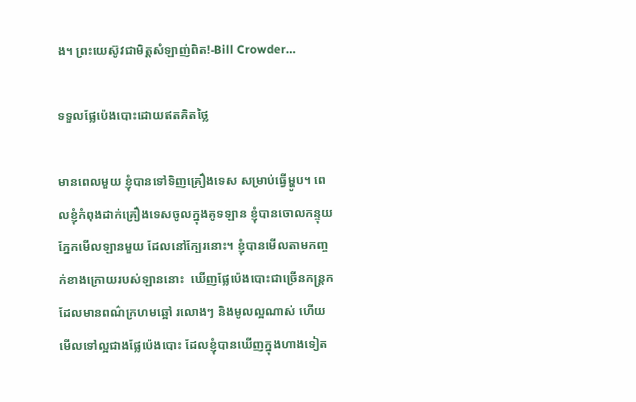ង។ ព្រះយេស៊ូវជាមិត្តសំឡាញ់ពិត!-Bill Crowder…

ទទួលផ្លែប៉េងបោះដោយឥតគិតថ្លៃ

មានពេលមួយ ខ្ញុំបានទៅទិញគ្រឿងទេស សម្រាប់ធ្វើម្ហូប។ ពេលខ្ញុំកំពុងដាក់គ្រឿងទេសចូលក្នុងគូទឡាន ខ្ញុំបានចោលកន្ទុយភ្នែកមើលឡានមួយ ដែលនៅក្បែរនោះ។ ខ្ញុំបានមើលតាមកញ្ចក់ខាងក្រោយរបស់ឡាននោះ  ឃើញផ្លែប៉េងបោះជាច្រើនកន្រ្តក ដែលមានពណ៌ក្រហមឆ្អៅ រលោងៗ និងមូលល្អណាស់ ហើយមើលទៅល្អជាងផ្លែប៉េងបោះ ដែលខ្ញុំបានឃើញក្នុងហាងទៀត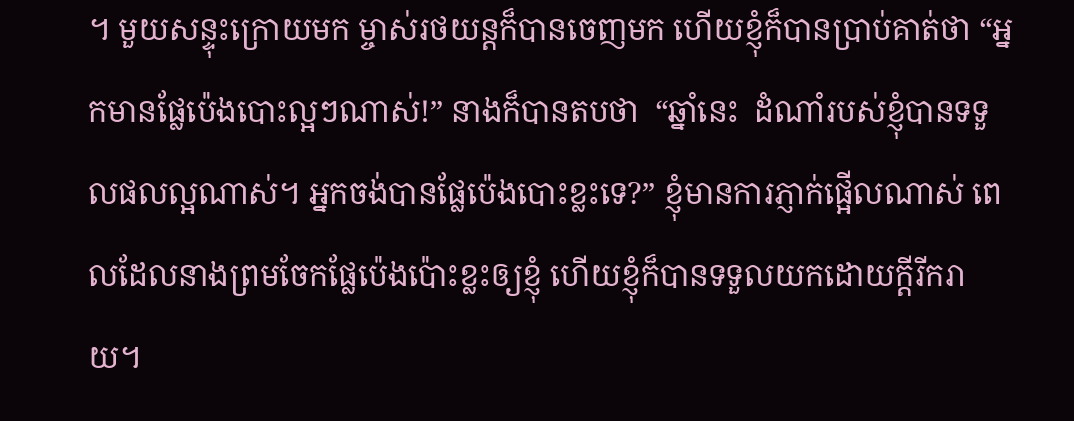។ មួយសន្ទុះក្រោយមក ម្ចាស់រថយន្តក៏បានចេញមក ហើយខ្ញុំក៏បានប្រាប់គាត់ថា “អ្នកមានផ្លែប៉េងបោះល្អៗណាស់!” នាងក៏បានតបថា  “ឆ្នាំនេះ  ដំណាំរបស់ខ្ញុំបានទទួលផលល្អណាស់។ អ្នកចង់បានផ្លែប៉េងបោះខ្លះទេ?” ខ្ញុំមានការភ្ញាក់ផ្អើលណាស់ ពេលដែលនាងព្រមចែកផ្លែប៉េងប៉ោះខ្លះឲ្យខ្ញុំ ហើយខ្ញុំក៏បានទទួលយកដោយក្តីរីករាយ។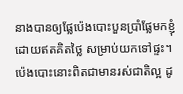នាងបានឲ្យផ្លែប៉េងបោះបួនប្រាំផ្លែមកខ្ញុំ ដោយឥតគិតថ្លៃ សម្រាប់យកទៅផ្ទះ។ ប៉េងបោះនោះពិតជាមានរស់ជាតិល្អ ដូ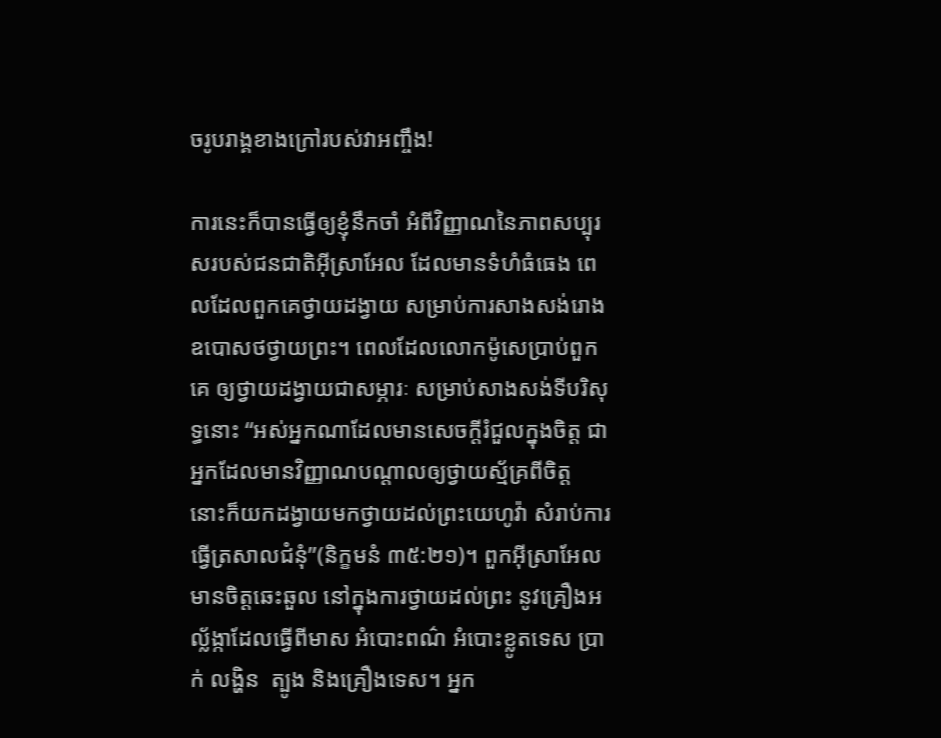ចរូបរាង្គខាងក្រៅរបស់វាអញ្ចឹង!

ការនេះក៏បានធ្វើឲ្យខ្ញុំនឹកចាំ អំពីវិញ្ញាណនៃភាពសប្បុរសរបស់ជនជាតិអ៊ីស្រាអែល ដែលមានទំហំធំធេង ពេលដែលពួកគេថ្វាយដង្វាយ សម្រាប់ការសាងសង់រោងឧបោសថថ្វាយព្រះ។ ពេលដែលលោកម៉ូសេប្រាប់ពួកគេ ឲ្យថ្វាយដង្វាយជាសម្ភារៈ សម្រាប់សាងសង់ទីបរិសុទ្ធនោះ “អស់អ្នកណាដែលមានសេចក្តីរំជួលក្នុងចិត្ត ជាអ្នកដែលមានវិញ្ញាណបណ្តាលឲ្យថ្វាយស្ម័គ្រពីចិត្ត នោះក៏យកដង្វាយមកថ្វាយដល់ព្រះយេហូវ៉ា សំរាប់ការធ្វើត្រសាលជំនុំ”(និក្ខមនំ ៣៥:២១)។ ពួកអ៊ីស្រាអែលមានចិត្តឆេះឆួល នៅក្នុងការថ្វាយដល់ព្រះ នូវគ្រឿងអល្ល័ង្កាដែលធ្វើពីមាស អំបោះពណ៌ អំបោះខ្លូតទេស ប្រាក់ លង្ហិន  ត្បូង និងគ្រឿងទេស។ អ្នក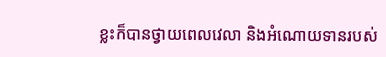ខ្លះក៏បានថ្វាយពេលវេលា និងអំណោយទានរបស់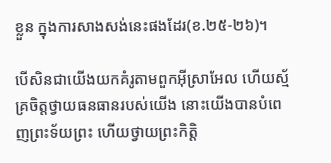ខ្លួន ក្នុងការសាងសង់នេះផងដែរ(ខ.២៥-២៦)។

បើសិនជាយើងយកគំរូតាមពួកអ៊ីស្រាអែល ហើយស្ម័គ្រចិត្តថ្វាយធនធានរបស់យើង នោះយើងបានបំពេញព្រះទ័យព្រះ ហើយថ្វាយព្រះកិត្តិ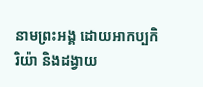នាមព្រះអង្គ ដោយអាកប្បកិរិយ៉ា និងដង្វាយ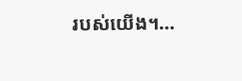របស់យើង។…